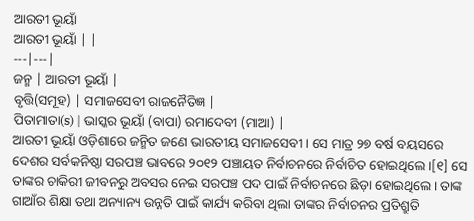ଆରତୀ ଭୂୟାଁ
ଆରତୀ ଭୂୟାଁ | |
---|---|
ଜନ୍ମ | ଆରତୀ ଭୂୟାଁ |
ବୃତ୍ତି(ସମୂହ) | ସମାଜସେବୀ ରାଜନୈତିଜ୍ଞ |
ପିତାମାତା(s) | ଭାସ୍କର ଭୂୟାଁ (ବାପା) ରମାଦେବୀ (ମାଆ) |
ଆରତୀ ଭୂୟାଁ ଓଡ଼ିଶାରେ ଜନ୍ମିତ ଜଣେ ଭାରତୀୟ ସମାଜସେବୀ । ସେ ମାତ୍ର ୨୭ ବର୍ଷ ବୟସରେ ଦେଶର ସର୍ବକନିଷ୍ଠା ସରପଞ୍ଚ ଭାବରେ ୨୦୧୨ ପଞ୍ଚାୟତ ନିର୍ବାଚନରେ ନିର୍ବାଚିତ ହୋଇଥିଲେ ।[୧] ସେ ତାଙ୍କର ଚାକିରୀ ଜୀବନରୁ ଅବସର ନେଇ ସରପଞ୍ଚ ପଦ ପାଇଁ ନିର୍ବାଚନରେ ଛିଡ଼ା ହୋଇଥିଲେ । ତାଙ୍କ ଗାଆଁର ଶିକ୍ଷା ତଥା ଅନ୍ୟାନ୍ୟ ଉନ୍ନତି ପାଇଁ କାର୍ଯ୍ୟ କରିବା ଥିଲା ତାଙ୍କର ନିର୍ବାଚନର ପ୍ରତିଶ୍ରୁତି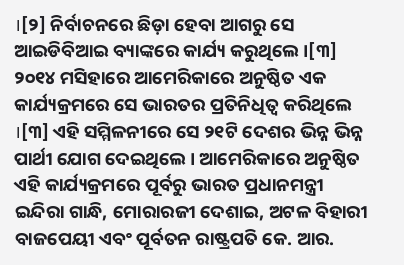।[୨] ନିର୍ବାଚନରେ ଛିଡ଼ା ହେବା ଆଗରୁ ସେ ଆଇଡିବିଆଇ ବ୍ୟାଙ୍କରେ କାର୍ଯ୍ୟ କରୁଥିଲେ ।[୩]
୨୦୧୪ ମସିହାରେ ଆମେରିକାରେ ଅନୁଷ୍ଠିତ ଏକ କାର୍ଯ୍ୟକ୍ରମରେ ସେ ଭାରତର ପ୍ରତିନିଧିତ୍ୱ କରିଥିଲେ ।[୩] ଏହି ସମ୍ମିଳନୀରେ ସେ ୨୧ଟି ଦେଶର ଭିନ୍ନ ଭିନ୍ନ ପାର୍ଥୀ ଯୋଗ ଦେଇଥିଲେ । ଆମେରିକାରେ ଅନୁଷ୍ଠିତ ଏହି କାର୍ଯ୍ୟକ୍ରମରେ ପୂର୍ବରୁ ଭାରତ ପ୍ରଧାନମନ୍ତ୍ରୀ ଇନ୍ଦିରା ଗାନ୍ଧି, ମୋରାରଜୀ ଦେଶାଇ, ଅଟଳ ବିହାରୀ ବାଜପେୟୀ ଏବଂ ପୂର୍ବତନ ରାଷ୍ଟ୍ରପତି କେ. ଆର.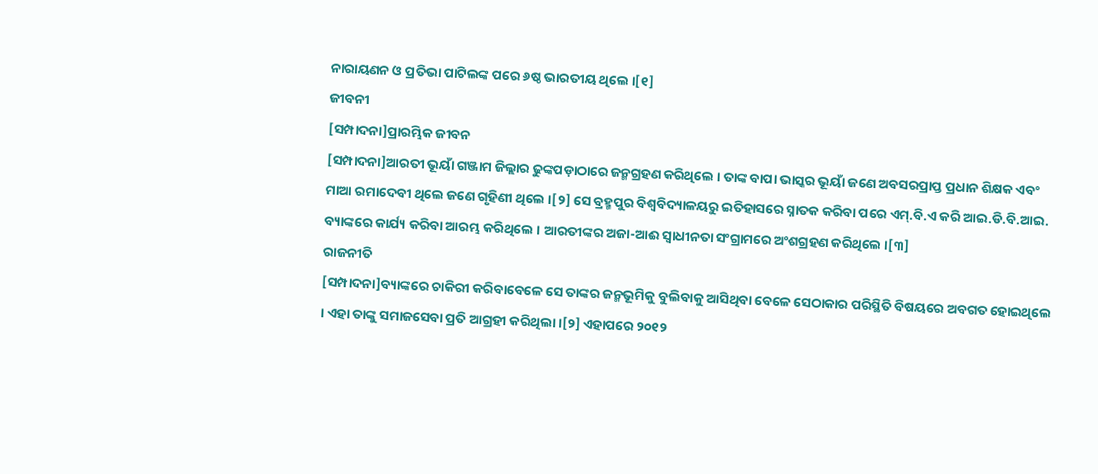ନାରାୟଣନ ଓ ପ୍ରତିଭା ପାଟିଲଙ୍କ ପରେ ୬ଷ୍ଠ ଭାରତୀୟ ଥିଲେ ।[୧]
ଜୀବନୀ
[ସମ୍ପାଦନା]ପ୍ରାରମ୍ଭିକ ଜୀବନ
[ସମ୍ପାଦନା]ଆରତୀ ଭୂୟାଁ ଗଞ୍ଜାମ ଜିଲ୍ଲାର ଢୁଙ୍କପଡ଼ାଠାରେ ଜନ୍ମଗ୍ରହଣ କରିଥିଲେ । ତାଙ୍କ ବାପା ଭାସ୍କର ଭୂୟାଁ ଜଣେ ଅବସରପ୍ରାପ୍ତ ପ୍ରଧାନ ଶିକ୍ଷକ ଏବଂ ମାଆ ରମାଦେବୀ ଥିଲେ ଜଣେ ଗୃହିଣୀ ଥିଲେ ।[୨] ସେ ବ୍ରହ୍ମପୁର ବିଶ୍ୱବିଦ୍ୟାଳୟରୁ ଇତିହାସରେ ସ୍ନାତକ କରିବା ପରେ ଏମ୍.ବି.ଏ କରି ଆଇ.ଡି.ବି.ଆଇ. ବ୍ୟାଙ୍କରେ କାର୍ଯ୍ୟ କରିବା ଆରମ୍ଭ କରିଥିଲେ । ଆରତୀଙ୍କର ଅଜା-ଆଈ ସ୍ୱାଧୀନତା ସଂଗ୍ରାମରେ ଅଂଶଗ୍ରହଣ କରିଥିଲେ ।[୩]
ରାଜନୀତି
[ସମ୍ପାଦନା]ବ୍ୟାଙ୍କରେ ଚାକିରୀ କରିବାବେଳେ ସେ ତାଙ୍କର ଜନ୍ମଭୂମିକୁ ବୁଲିବାକୁ ଆସିଥିବା ବେଳେ ସେଠାକାର ପରିସ୍ଥିତି ବିଷୟରେ ଅବଗତ ହୋଇଥିଲେ । ଏହା ତାଙ୍କୁ ସମାଜସେବା ପ୍ରତି ଆଗ୍ରହୀ କରିଥିଲା ।[୨] ଏହାପରେ ୨୦୧୨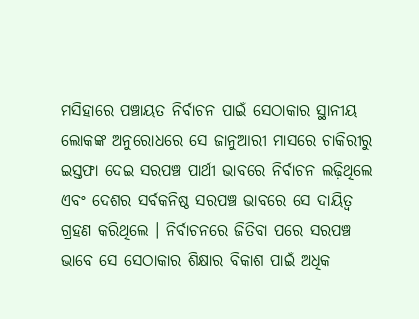ମସିହାରେ ପଞ୍ଚାୟତ ନିର୍ବାଚନ ପାଇଁ ସେଠାକାର ସ୍ଥାନୀୟ ଲୋକଙ୍କ ଅନୁରୋଧରେ ସେ ଜାନୁଆରୀ ମାସରେ ଚାକିରୀରୁ ଇସ୍ତଫା ଦେଇ ସରପଞ୍ଚ ପାର୍ଥୀ ଭାବରେ ନିର୍ବାଚନ ଲଢ଼ିଥିଲେ ଏବଂ ଦେଶର ସର୍ବକନିଷ୍ଠ ସରପଞ୍ଚ ଭାବରେ ସେ ଦାୟିତ୍ୱ ଗ୍ରହଣ କରିଥିଲେ । ନିର୍ବାଚନରେ ଜିତିବା ପରେ ସରପଞ୍ଚ ଭାବେ ସେ ସେଠାକାର ଶିକ୍ଷାର ବିକାଶ ପାଇଁ ଅଧିକ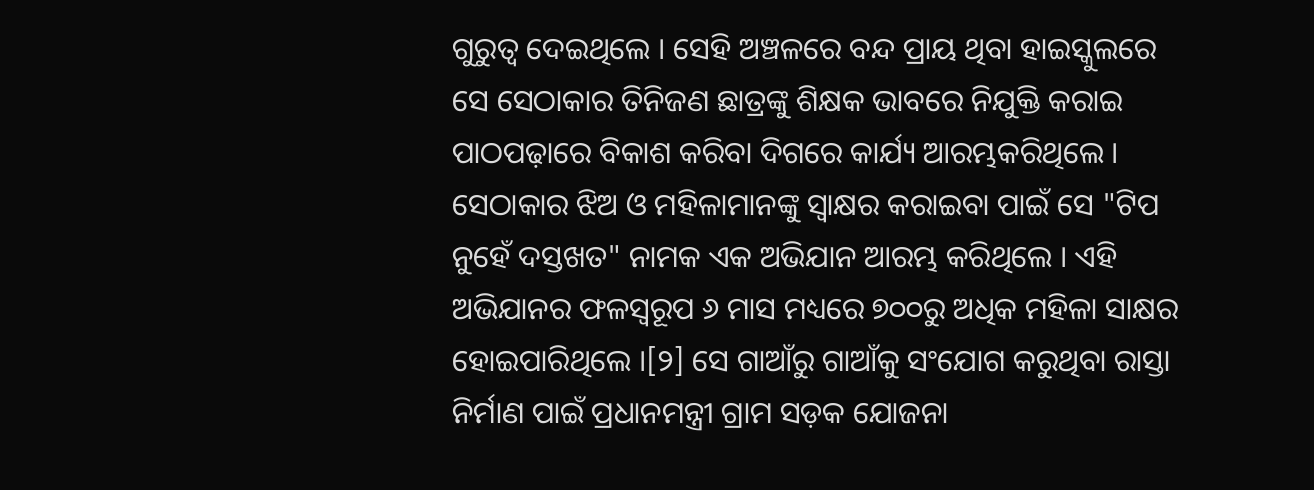ଗୁରୁତ୍ୱ ଦେଇଥିଲେ । ସେହି ଅଞ୍ଚଳରେ ବନ୍ଦ ପ୍ରାୟ ଥିବା ହାଇସ୍କୁଲରେ ସେ ସେଠାକାର ତିନିଜଣ ଛାତ୍ରଙ୍କୁ ଶିକ୍ଷକ ଭାବରେ ନିଯୁକ୍ତି କରାଇ ପାଠପଢ଼ାରେ ବିକାଶ କରିବା ଦିଗରେ କାର୍ଯ୍ୟ ଆରମ୍ଭକରିଥିଲେ । ସେଠାକାର ଝିଅ ଓ ମହିଳାମାନଙ୍କୁ ସ୍ୱାକ୍ଷର କରାଇବା ପାଇଁ ସେ "ଟିପ ନୁହେଁ ଦସ୍ତଖତ" ନାମକ ଏକ ଅଭିଯାନ ଆରମ୍ଭ କରିଥିଲେ । ଏହି ଅଭିଯାନର ଫଳସ୍ୱରୂପ ୬ ମାସ ମଧ୍ୟରେ ୭୦୦ରୁ ଅଧିକ ମହିଳା ସାକ୍ଷର ହୋଇପାରିଥିଲେ ।[୨] ସେ ଗାଆଁରୁ ଗାଆଁକୁ ସଂଯୋଗ କରୁଥିବା ରାସ୍ତା ନିର୍ମାଣ ପାଇଁ ପ୍ରଧାନମନ୍ତ୍ରୀ ଗ୍ରାମ ସଡ଼କ ଯୋଜନା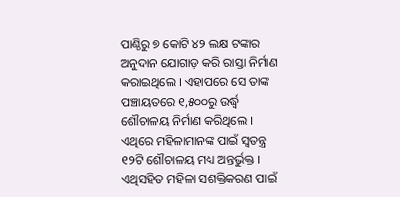ପାଣ୍ଠିରୁ ୭ କୋଟି ୪୨ ଲକ୍ଷ ଟଙ୍କାର ଅନୁଦାନ ଯୋଗାଡ଼ କରି ରାସ୍ତା ନିର୍ମାଣ କରାଇଥିଲେ । ଏହାପରେ ସେ ତାଙ୍କ ପଞ୍ଚାୟତରେ ୧,୫୦୦ରୁ ଉର୍ଦ୍ଧ୍ୱ ଶୌଚାଳୟ ନିର୍ମାଣ କରିଥିଲେ । ଏଥିରେ ମହିଳାମାନଙ୍କ ପାଇଁ ସ୍ୱତନ୍ତ୍ର ୧୨ଟି ଶୌଚାଳୟ ମଧ୍ୟ ଅନ୍ତର୍ଭୁକ୍ତ । ଏଥିସହିତ ମହିଳା ସଶକ୍ତିକରଣ ପାଇଁ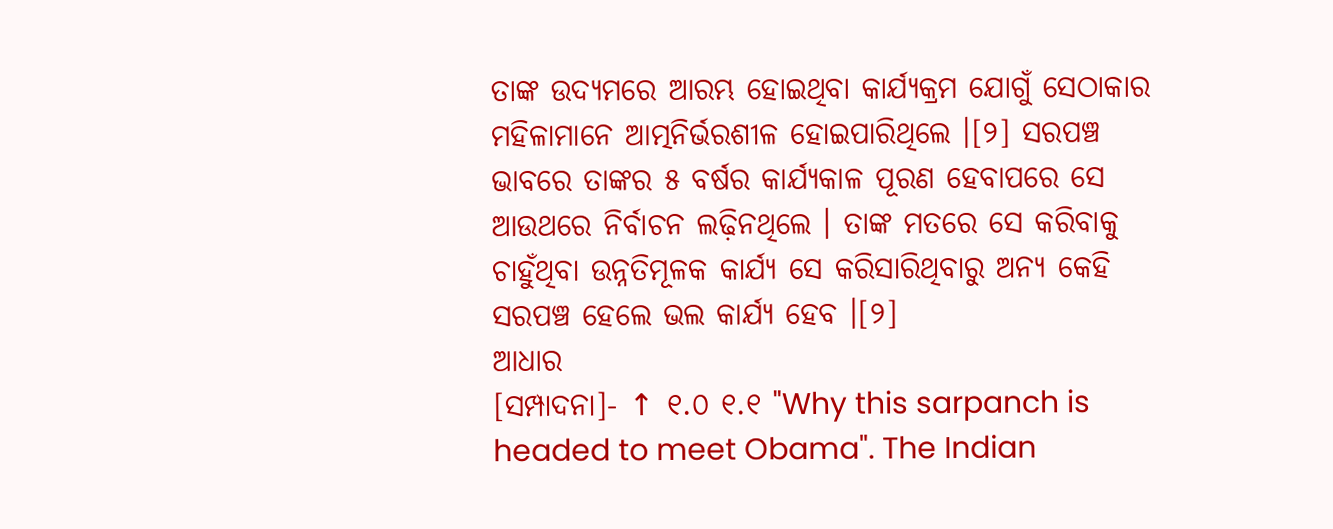ତାଙ୍କ ଉଦ୍ୟମରେ ଆରମ୍ଭ ହୋଇଥିବା କାର୍ଯ୍ୟକ୍ରମ ଯୋଗୁଁ ସେଠାକାର ମହିଳାମାନେ ଆତ୍ମନିର୍ଭରଶୀଳ ହୋଇପାରିଥିଲେ ।[୨] ସରପଞ୍ଚ ଭାବରେ ତାଙ୍କର ୫ ବର୍ଷର କାର୍ଯ୍ୟକାଳ ପୂରଣ ହେବାପରେ ସେ ଆଉଥରେ ନିର୍ବାଚନ ଲଢ଼ିନଥିଲେ । ତାଙ୍କ ମତରେ ସେ କରିବାକୁ ଚାହୁଁଥିବା ଉନ୍ନତିମୂଳକ କାର୍ଯ୍ୟ ସେ କରିସାରିଥିବାରୁ ଅନ୍ୟ କେହି ସରପଞ୍ଚ ହେଲେ ଭଲ କାର୍ଯ୍ୟ ହେବ ।[୨]
ଆଧାର
[ସମ୍ପାଦନା]- ↑ ୧.୦ ୧.୧ "Why this sarpanch is headed to meet Obama". The Indian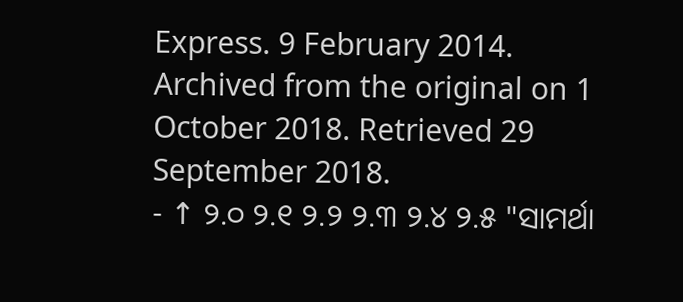Express. 9 February 2014. Archived from the original on 1 October 2018. Retrieved 29 September 2018.
- ↑ ୨.୦ ୨.୧ ୨.୨ ୨.୩ ୨.୪ ୨.୫ "ସାମର୍ଥା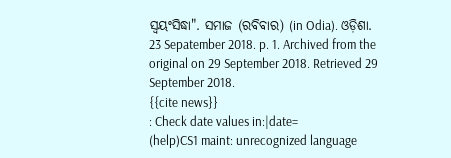ସ୍ୱୟଂସିଦ୍ଧା". ସମାଜ (ରବିବାର) (in Odia). ଓଡ଼ିଶା. 23 Sepatember 2018. p. 1. Archived from the original on 29 September 2018. Retrieved 29 September 2018.
{{cite news}}
: Check date values in:|date=
(help)CS1 maint: unrecognized language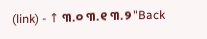(link) - ↑ ୩.୦ ୩.୧ ୩.୨ "Back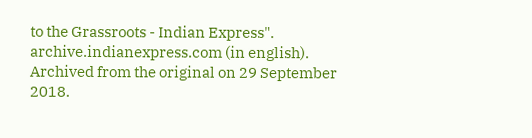to the Grassroots - Indian Express". archive.indianexpress.com (in english). Archived from the original on 29 September 2018.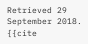Retrieved 29 September 2018.
{{cite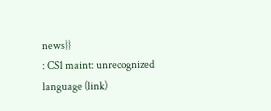news}}
: CS1 maint: unrecognized language (link)